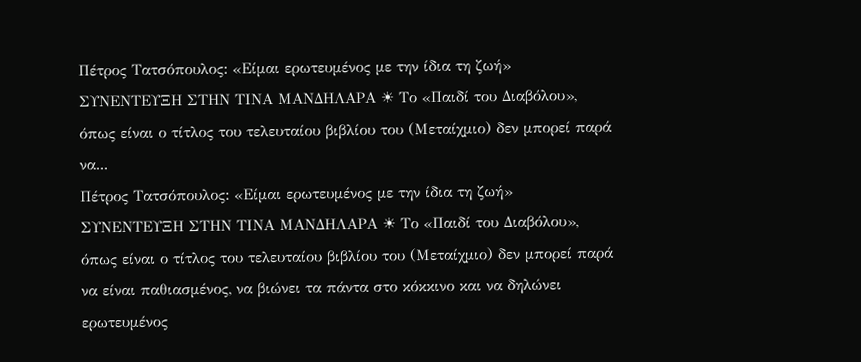Πέτρος Τατσόπουλος: «Είμαι ερωτευμένος με την ίδια τη ζωή» ΣΥΝΕΝΤΕΥΞΗ ΣΤΗΝ ΤΙΝΑ ΜΑΝΔΗΛΑΡΑ ☀ Το «Παιδί του Διαβόλου», όπως είναι ο τίτλος του τελευταίου βιβλίου του (Μεταίχμιο) δεν μπορεί παρά να...
Πέτρος Τατσόπουλος: «Είμαι ερωτευμένος με την ίδια τη ζωή» ΣΥΝΕΝΤΕΥΞΗ ΣΤΗΝ ΤΙΝΑ ΜΑΝΔΗΛΑΡΑ ☀ Το «Παιδί του Διαβόλου», όπως είναι ο τίτλος του τελευταίου βιβλίου του (Μεταίχμιο) δεν μπορεί παρά να είναι παθιασμένος, να βιώνει τα πάντα στο κόκκινο και να δηλώνει ερωτευμένος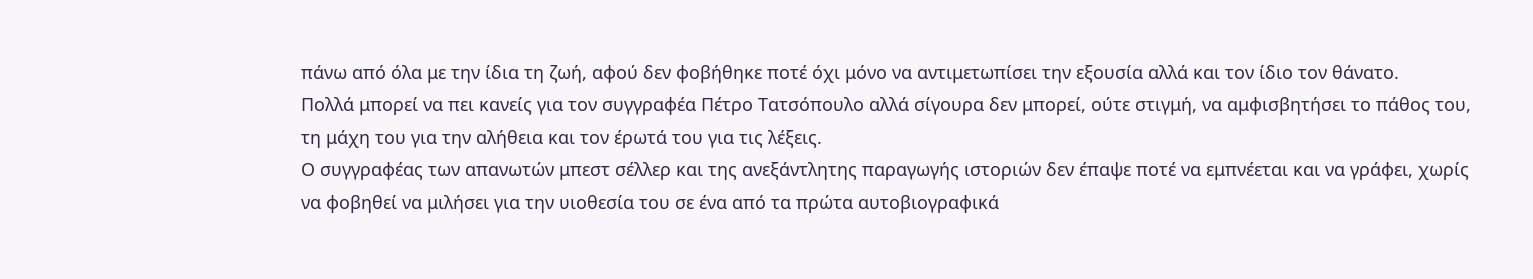πάνω από όλα με την ίδια τη ζωή, αφού δεν φοβήθηκε ποτέ όχι μόνο να αντιμετωπίσει την εξουσία αλλά και τον ίδιο τον θάνατο.
Πολλά μπορεί να πει κανείς για τον συγγραφέα Πέτρο Τατσόπουλο αλλά σίγουρα δεν μπορεί, ούτε στιγμή, να αμφισβητήσει το πάθος του, τη μάχη του για την αλήθεια και τον έρωτά του για τις λέξεις.
Ο συγγραφέας των απανωτών μπεστ σέλλερ και της ανεξάντλητης παραγωγής ιστοριών δεν έπαψε ποτέ να εμπνέεται και να γράφει, χωρίς να φοβηθεί να μιλήσει για την υιοθεσία του σε ένα από τα πρώτα αυτοβιογραφικά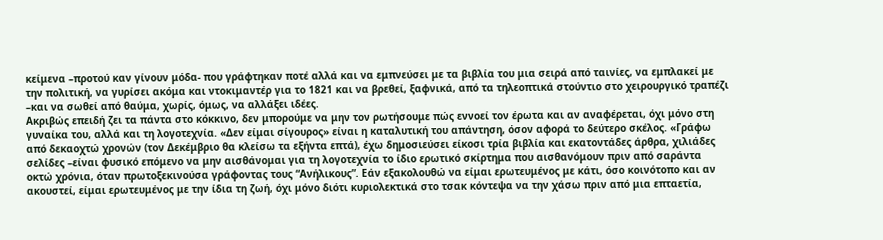κείμενα –προτού καν γίνουν μόδα- που γράφτηκαν ποτέ αλλά και να εμπνεύσει με τα βιβλία του μια σειρά από ταινίες, να εμπλακεί με την πολιτική, να γυρίσει ακόμα και ντοκιμαντέρ για το 1821 και να βρεθεί, ξαφνικά, από τα τηλεοπτικά στούντιο στο χειρουργικό τραπέζι –και να σωθεί από θαύμα, χωρίς, όμως, να αλλάξει ιδέες.
Ακριβώς επειδή ζει τα πάντα στο κόκκινο, δεν μπορούμε να μην τον ρωτήσουμε πώς εννοεί τον έρωτα και αν αναφέρεται, όχι μόνο στη γυναίκα του, αλλά και τη λογοτεχνία. «Δεν είμαι σίγουρος» είναι η καταλυτική του απάντηση, όσον αφορά το δεύτερο σκέλος. «Γράφω από δεκαοχτώ χρονών (τον Δεκέμβριο θα κλείσω τα εξήντα επτά), έχω δημοσιεύσει είκοσι τρία βιβλία και εκατοντάδες άρθρα, χιλιάδες σελίδες –είναι φυσικό επόμενο να μην αισθάνομαι για τη λογοτεχνία το ίδιο ερωτικό σκίρτημα που αισθανόμουν πριν από σαράντα οκτώ χρόνια, όταν πρωτοξεκινούσα γράφοντας τους “Ανήλικους”. Εάν εξακολουθώ να είμαι ερωτευμένος με κάτι, όσο κοινότοπο και αν ακουστεί, είμαι ερωτευμένος με την ίδια τη ζωή, όχι μόνο διότι κυριολεκτικά στο τσακ κόντεψα να την χάσω πριν από μια επταετία,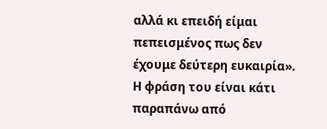αλλά κι επειδή είμαι πεπεισμένος πως δεν έχουμε δεύτερη ευκαιρία». Η φράση του είναι κάτι παραπάνω από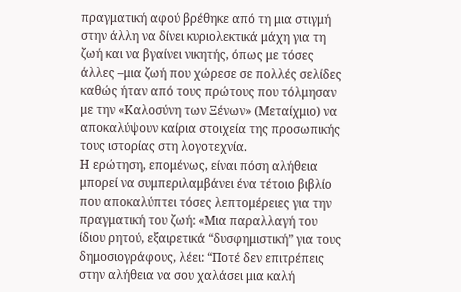πραγματική αφού βρέθηκε από τη μια στιγμή στην άλλη να δίνει κυριολεκτικά μάχη για τη ζωή και να βγαίνει νικητής, όπως με τόσες άλλες –μια ζωή που χώρεσε σε πολλές σελίδες καθώς ήταν από τους πρώτους που τόλμησαν με την «Καλοσύνη των Ξένων» (Μεταίχμιο) να αποκαλύψουν καίρια στοιχεία της προσωπικής τους ιστορίας στη λογοτεχνία.
Η ερώτηση, επομένως, είναι πόση αλήθεια μπορεί να συμπεριλαμβάνει ένα τέτοιο βιβλίο που αποκαλύπτει τόσες λεπτομέρειες για την πραγματική του ζωή: «Μια παραλλαγή του ίδιου ρητού, εξαιρετικά “δυσφημιστική” για τους δημοσιογράφους, λέει: “Ποτέ δεν επιτρέπεις στην αλήθεια να σου χαλάσει μια καλή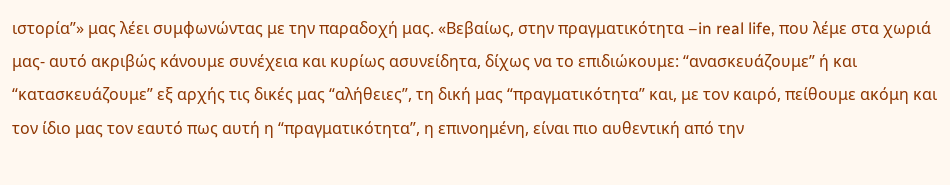ιστορία”» μας λέει συμφωνώντας με την παραδοχή μας. «Βεβαίως, στην πραγματικότητα –in real life, που λέμε στα χωριά μας- αυτό ακριβώς κάνουμε συνέχεια και κυρίως ασυνείδητα, δίχως να το επιδιώκουμε: “ανασκευάζουμε” ή και “κατασκευάζουμε” εξ αρχής τις δικές μας “αλήθειες”, τη δική μας “πραγματικότητα” και, με τον καιρό, πείθουμε ακόμη και τον ίδιο μας τον εαυτό πως αυτή η “πραγματικότητα”, η επινοημένη, είναι πιο αυθεντική από την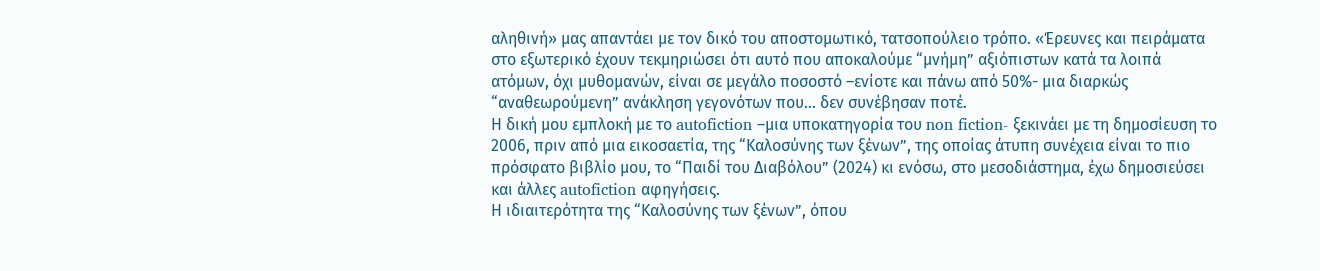αληθινή» μας απαντάει με τον δικό του αποστομωτικό, τατσοπούλειο τρόπο. «Έρευνες και πειράματα στο εξωτερικό έχουν τεκμηριώσει ότι αυτό που αποκαλούμε “μνήμη” αξιόπιστων κατά τα λοιπά ατόμων, όχι μυθομανών, είναι σε μεγάλο ποσοστό –ενίοτε και πάνω από 50%- μια διαρκώς “αναθεωρούμενη” ανάκληση γεγονότων που… δεν συνέβησαν ποτέ.
Η δική μου εμπλοκή με το autofiction –μια υποκατηγορία του non fiction- ξεκινάει με τη δημοσίευση το 2006, πριν από μια εικοσαετία, της “Καλοσύνης των ξένων”, της οποίας άτυπη συνέχεια είναι το πιο πρόσφατο βιβλίο μου, το “Παιδί του Διαβόλου” (2024) κι ενόσω, στο μεσοδιάστημα, έχω δημοσιεύσει και άλλες autofiction αφηγήσεις.
Η ιδιαιτερότητα της “Καλοσύνης των ξένων”, όπου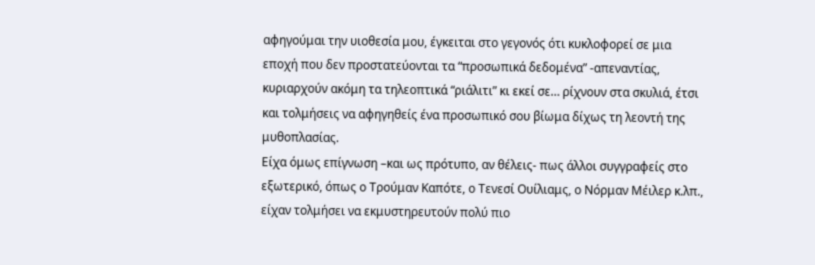αφηγούμαι την υιοθεσία μου, έγκειται στο γεγονός ότι κυκλοφορεί σε μια εποχή που δεν προστατεύονται τα “προσωπικά δεδομένα” -απεναντίας, κυριαρχούν ακόμη τα τηλεοπτικά “ριάλιτι” κι εκεί σε… ρίχνουν στα σκυλιά, έτσι και τολμήσεις να αφηγηθείς ένα προσωπικό σου βίωμα δίχως τη λεοντή της μυθοπλασίας.
Είχα όμως επίγνωση –και ως πρότυπο, αν θέλεις- πως άλλοι συγγραφείς στο εξωτερικό, όπως ο Τρούμαν Καπότε, ο Τενεσί Ουίλιαμς, ο Νόρμαν Μέιλερ κ.λπ., είχαν τολμήσει να εκμυστηρευτούν πολύ πιο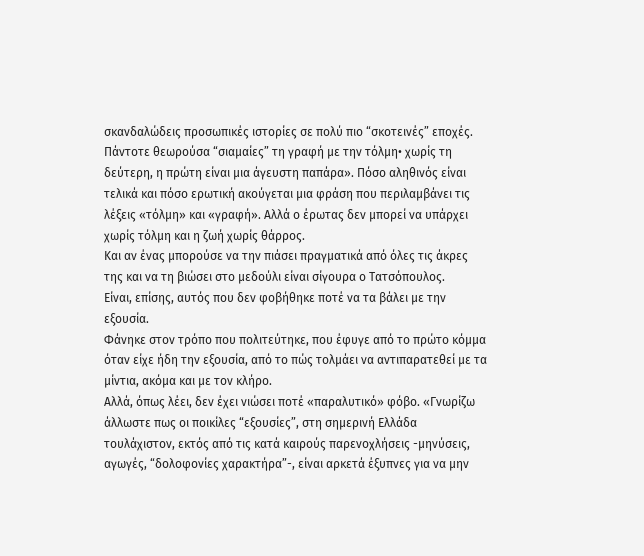σκανδαλώδεις προσωπικές ιστορίες σε πολύ πιο “σκοτεινές” εποχές.
Πάντοτε θεωρούσα “σιαμαίες” τη γραφή με την τόλμη• χωρίς τη δεύτερη, η πρώτη είναι μια άγευστη παπάρα». Πόσο αληθινός είναι τελικά και πόσο ερωτική ακούγεται μια φράση που περιλαμβάνει τις λέξεις «τόλμη» και «γραφή». Αλλά ο έρωτας δεν μπορεί να υπάρχει χωρίς τόλμη και η ζωή χωρίς θάρρος.
Και αν ένας μπορούσε να την πιάσει πραγματικά από όλες τις άκρες της και να τη βιώσει στο μεδούλι είναι σίγουρα ο Τατσόπουλος.
Είναι, επίσης, αυτός που δεν φοβήθηκε ποτέ να τα βάλει με την εξουσία.
Φάνηκε στον τρόπο που πολιτεύτηκε, που έφυγε από το πρώτο κόμμα όταν είχε ήδη την εξουσία, από το πώς τολμάει να αντιπαρατεθεί με τα μίντια, ακόμα και με τον κλήρο.
Αλλά, όπως λέει, δεν έχει νιώσει ποτέ «παραλυτικό» φόβο. «Γνωρίζω άλλωστε πως οι ποικίλες “εξουσίες”, στη σημερινή Ελλάδα τουλάχιστον, εκτός από τις κατά καιρούς παρενοχλήσεις -μηνύσεις, αγωγές, “δολοφονίες χαρακτήρα”-, είναι αρκετά έξυπνες για να μην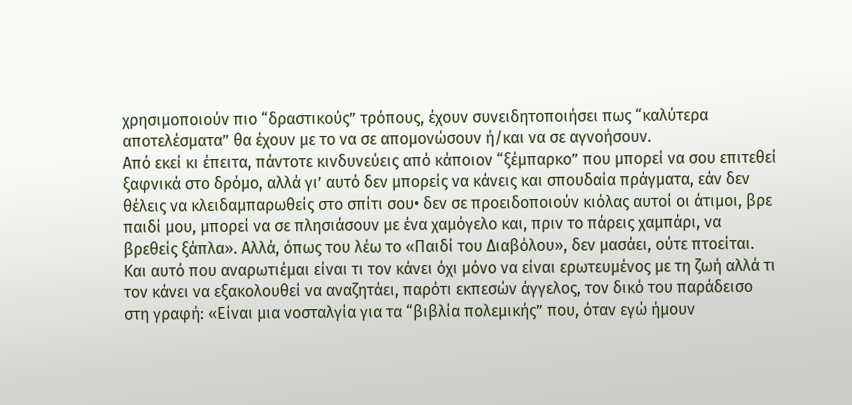χρησιμοποιούν πιο “δραστικούς” τρόπους, έχουν συνειδητοποιήσει πως “καλύτερα αποτελέσματα” θα έχουν με το να σε απομονώσουν ή/και να σε αγνοήσουν.
Από εκεί κι έπειτα, πάντοτε κινδυνεύεις από κάποιον “ξέμπαρκο” που μπορεί να σου επιτεθεί ξαφνικά στο δρόμο, αλλά γι’ αυτό δεν μπορείς να κάνεις και σπουδαία πράγματα, εάν δεν θέλεις να κλειδαμπαρωθείς στο σπίτι σου• δεν σε προειδοποιούν κιόλας αυτοί οι άτιμοι, βρε παιδί μου, μπορεί να σε πλησιάσουν με ένα χαμόγελο και, πριν το πάρεις χαμπάρι, να βρεθείς ξάπλα». Αλλά, όπως του λέω το «Παιδί του Διαβόλου», δεν μασάει, ούτε πτοείται.
Και αυτό που αναρωτιέμαι είναι τι τον κάνει όχι μόνο να είναι ερωτευμένος με τη ζωή αλλά τι τον κάνει να εξακολουθεί να αναζητάει, παρότι εκπεσών άγγελος, τον δικό του παράδεισο στη γραφή: «Είναι μια νοσταλγία για τα “βιβλία πολεμικής” που, όταν εγώ ήμουν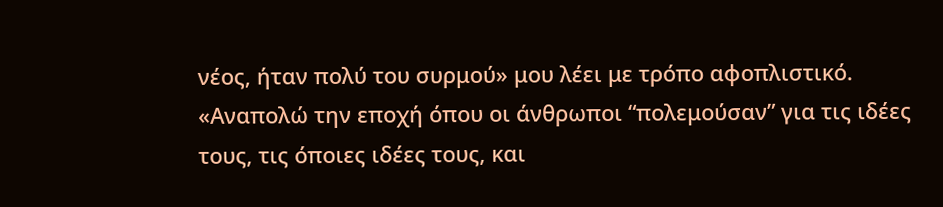νέος, ήταν πολύ του συρμού» μου λέει με τρόπο αφοπλιστικό. «Αναπολώ την εποχή όπου οι άνθρωποι “πολεμούσαν” για τις ιδέες τους, τις όποιες ιδέες τους, και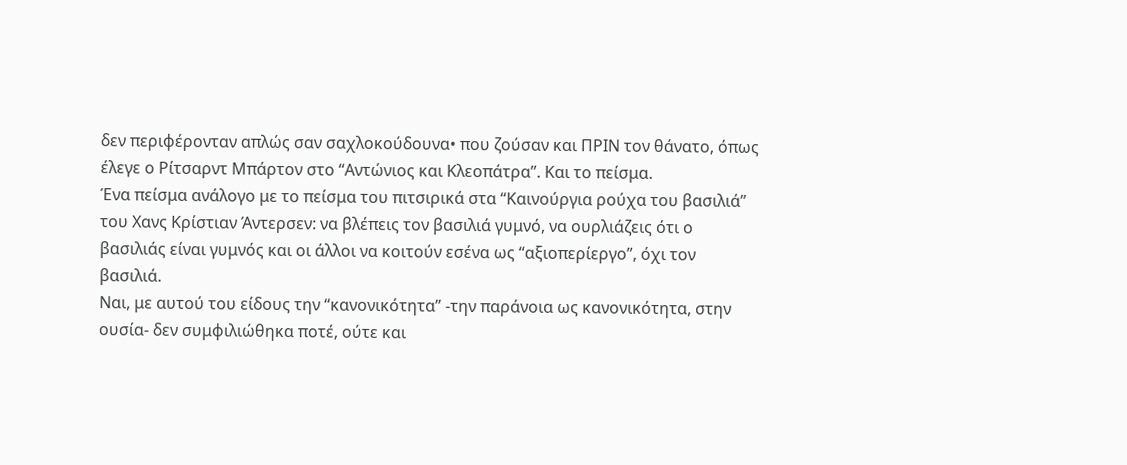δεν περιφέρονταν απλώς σαν σαχλοκούδουνα• που ζούσαν και ΠΡΙΝ τον θάνατο, όπως έλεγε ο Ρίτσαρντ Μπάρτον στο “Αντώνιος και Κλεοπάτρα”. Και το πείσμα.
Ένα πείσμα ανάλογο με το πείσμα του πιτσιρικά στα “Καινούργια ρούχα του βασιλιά” του Χανς Κρίστιαν Άντερσεν: να βλέπεις τον βασιλιά γυμνό, να ουρλιάζεις ότι ο βασιλιάς είναι γυμνός και οι άλλοι να κοιτούν εσένα ως “αξιοπερίεργο”, όχι τον βασιλιά.
Ναι, με αυτού του είδους την “κανονικότητα” -την παράνοια ως κανονικότητα, στην ουσία- δεν συμφιλιώθηκα ποτέ, ούτε και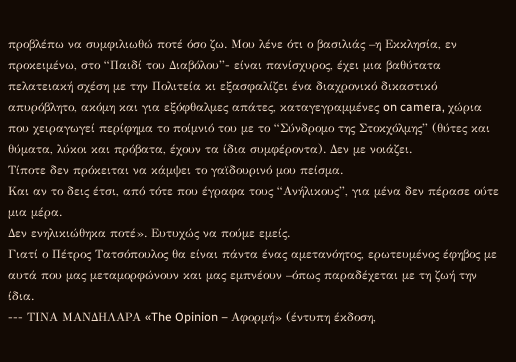προβλέπω να συμφιλιωθώ ποτέ όσο ζω. Μου λένε ότι ο βασιλιάς –η Εκκλησία, εν προκειμένω, στο “Παιδί του Διαβόλου”- είναι πανίσχυρος, έχει μια βαθύτατα πελατειακή σχέση με την Πολιτεία κι εξασφαλίζει ένα διαχρονικό δικαστικό απυρόβλητο, ακόμη και για εξόφθαλμες απάτες, καταγεγραμμένες on camera, χώρια που χειραγωγεί περίφημα το ποίμνιό του με το “Σύνδρομο της Στοκχόλμης” (θύτες και θύματα, λύκοι και πρόβατα, έχουν τα ίδια συμφέροντα). Δεν με νοιάζει.
Τίποτε δεν πρόκειται να κάμψει το γαϊδουρινό μου πείσμα.
Και αν το δεις έτσι, από τότε που έγραφα τους “Ανήλικους”, για μένα δεν πέρασε ούτε μια μέρα.
Δεν ενηλικιώθηκα ποτέ». Ευτυχώς να πούμε εμείς.
Γιατί ο Πέτρος Τατσόπουλος θα είναι πάντα ένας αμετανόητος, ερωτευμένος έφηβος με αυτά που μας μεταμορφώνουν και μας εμπνέουν –όπως παραδέχεται με τη ζωή την ίδια.
--- ΤΙΝΑ ΜΑΝΔΗΛΑΡΑ «The Opinion – Αφορμή» (έντυπη έκδοση,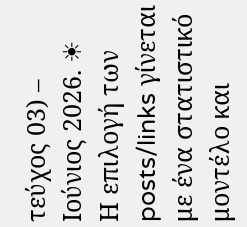τεύχος 03) – Ιούνιος 2026. ☀
Η επιλογή των posts/links γίνεται με ένα στατιστικό μοντέλο και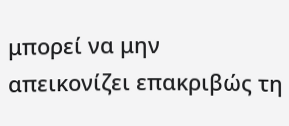μπορεί να μην απεικονίζει επακριβώς τη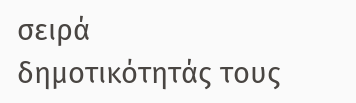σειρά δημοτικότητάς τους